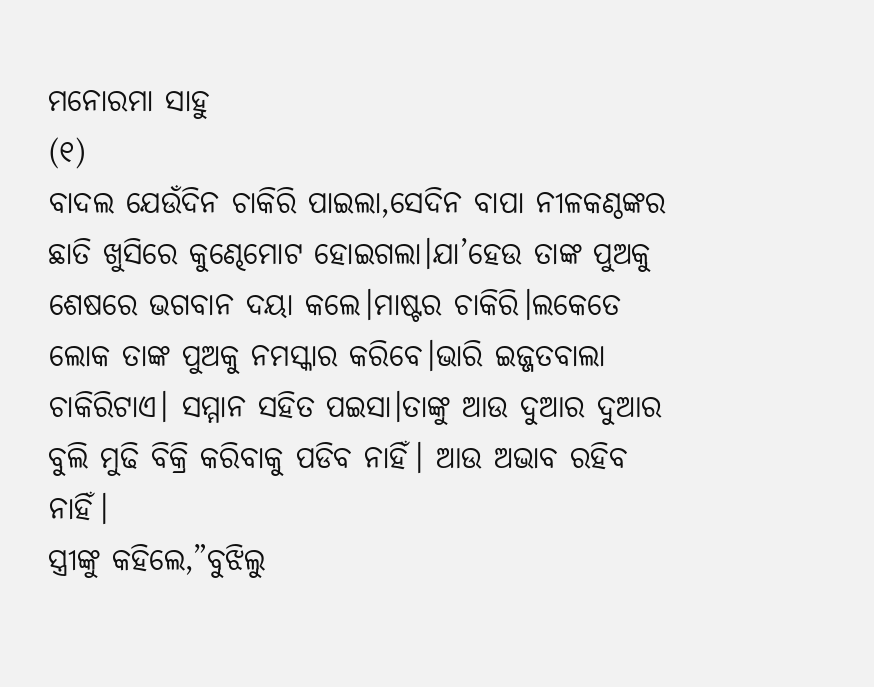ମନୋରମା ସାହୁ
(୧)
ବାଦଲ ଯେଉଁଦିନ ଚାକିରି ପାଇଲା,ସେଦିନ ବାପା ନୀଳକଣ୍ଠଙ୍କର ଛାତି ଖୁସିରେ କୁଣ୍ଢେମୋଟ ହୋଇଗଲା।ଯା’ହେଉ ତାଙ୍କ ପୁଅକୁ ଶେଷରେ ଭଗବାନ ଦୟା କଲେ।ମାଷ୍ଟର ଚାକିରି।ଲକେତେ ଲୋକ ତାଙ୍କ ପୁଅକୁ ନମସ୍କାର କରିବେ।ଭାରି ଇଜ୍ଜତବାଲା ଚାକିରିଟାଏ। ସମ୍ମାନ ସହିତ ପଇସା।ତାଙ୍କୁ ଆଉ ଦୁଆର ଦୁଆର ବୁଲି ମୁଢି ବିକ୍ରି କରିବାକୁ ପଡିବ ନାହିଁ। ଆଉ ଅଭାବ ରହିବ ନାହିଁ।
ସ୍ତ୍ରୀଙ୍କୁ କହିଲେ,”ବୁଝିଲୁ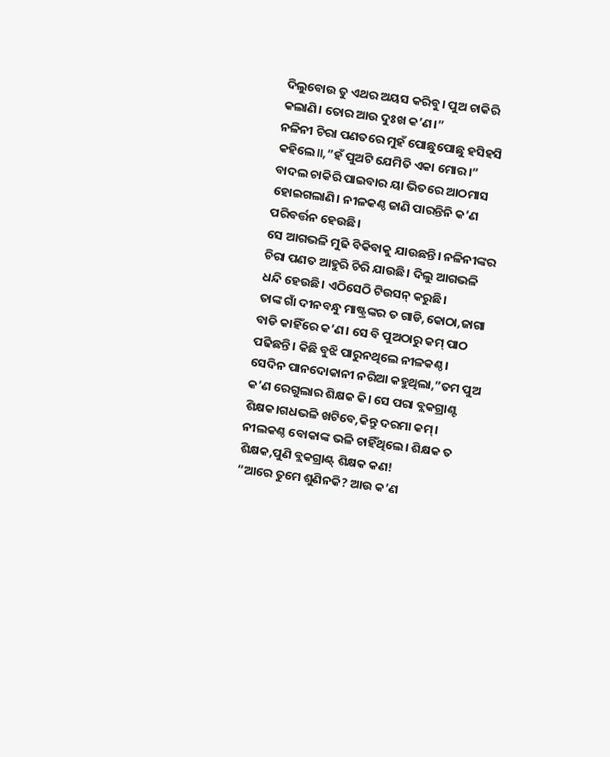ଦିଲୁବୋଉ ତୁ ଏଥର ଅୟସ କରିବୁ। ପୁଅ ଚାକିରି କଲାଣି। ତୋର ଆଉ ଦୁଃଖ କ’ଣ।”
ନଳିନୀ ଚିରା ପଣତରେ ମୁହଁ ପୋଛୁପୋଛୁ ହସିହସି କହିଲେ॥,”ହଁ ପୁଅଟି ଯେମିତି ଏକା ମୋର।”
ବାଦଲ ଚାକିରି ପାଇବାର ୟା ଭିତରେ ଆଠମାସ ହୋଇଗଲାଣି। ନୀଳକଣ୍ଠ ଜାଣି ପାରନ୍ତିନି କ’ଣ ପରିବର୍ତ୍ତନ ହେଉଛି।
ସେ ଆଗଭଳି ମୁଢି ବିକିବାକୁ ଯାଉଛନ୍ତି। ନଳିନୀଙ୍କର ଚିରା ପଣତ ଆହୁରି ଚିରି ଯାଉଛି। ଦିଲୁ ଆଗଭଳି ଧନ୍ଦି ହେଉଛି। ଏଠିସେଠି ଟିଉସନ୍ କରୁଛି।
ତାଙ୍କ ଗାଁ ଦୀନବନ୍ଧୁ ମାଷ୍ଟ୍ରଙ୍କର ତ ଗାଡି,କୋଠା,ଜାଗା ବାଡି କାହିଁରେ କ’ଣ। ସେ ବି ପୁଅଠାରୁ କମ୍ ପାଠ ପଢିଛନ୍ତି। କିଛି ବୁଝି ପାରୁନଥିଲେ ନୀଳକଣ୍ଠ।
ସେଦିନ ପାନଦୋକାନୀ ନରିଆ କହୁଥିଲା,”ତମ ପୁଅ କ’ଣ ରେଗୁଲାର ଶିକ୍ଷକ କି। ସେ ପରା ବ୍ଲକଗ୍ରାଣ୍ଟ ଶିକ୍ଷକ।ଗଧଭଳି ଖଟିବେ,କିନ୍ତୁ ଦରମା କମ୍।
ନୀଲକଣ୍ଠ ବୋକାଙ୍କ ଭଳି ଚାହିଁଥିଲେ। ଶିକ୍ଷକ ତ ଶିକ୍ଷକ,ପୁଣି ବ୍ଲକଗ୍ରାଣ୍ଟ୍ ଶିକ୍ଷକ କଣ!
“ଆରେ ତୁମେ ଶୁଣିନକି? ଆଉ କ’ଣ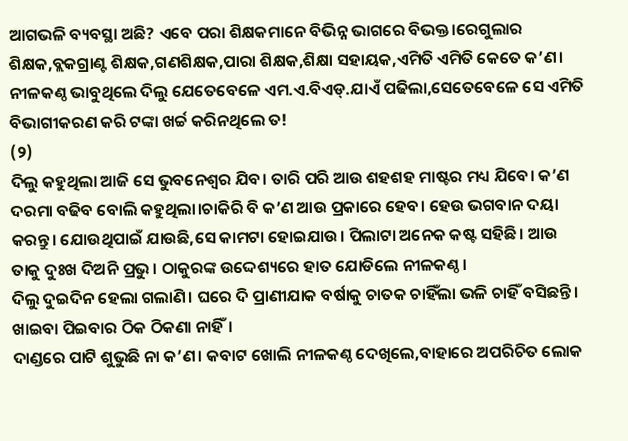ଆଗଭଳି ବ୍ୟବସ୍ଥା ଅଛି? ଏବେ ପରା ଶିକ୍ଷକମାନେ ବିଭିନ୍ନ ଭାଗରେ ବିଭକ୍ତ।ରେଗୁଲାର ଶିକ୍ଷକ,ବ୍ଲକଗ୍ରାଣ୍ଟ ଶିକ୍ଷକ,ଗଣଶିକ୍ଷକ,ପାରା ଶିକ୍ଷକ,ଶିକ୍ଷା ସହାୟକ,ଏମିତି ଏମିତି କେତେ କ’ଣ।
ନୀଳକଣ୍ଠ ଭାବୁଥିଲେ ଦିଲୁ ଯେତେବେଳେ ଏମ.ଏ.ବିଏଡ୍.ଯାଏଁ ପଢିଲା,ସେତେବେଳେ ସେ ଏମିତି ବିଭାଗୀକରଣ କରି ଟଙ୍କା ଖର୍ଚ୍ଚ କରିନଥିଲେ ତ!
(୨)
ଦିଲୁ କହୁଥିଲା ଆଜି ସେ ଭୁବନେଶ୍ୱର ଯିବ। ତାରି ପରି ଆଉ ଶହଶହ ମାଷ୍ଟର ମଧ୍ୟ ଯିବେ। କ’ଣ ଦରମା ବଢିବ ବୋଲି କହୁଥିଲା।ଚାକିରି ବି କ’ଣ ଆଉ ପ୍ରକାରେ ହେବ। ହେଉ ଭଗବାନ ଦୟା କରନ୍ତୁ। ଯୋଉଥିପାଇଁ ଯାଉଛି,ସେ କାମଟା ହୋଇଯାଉ। ପିଲାଟା ଅନେକ କଷ୍ଟ ସହିଛି। ଆଉ ତାକୁ ଦୁଃଖ ଦିଅନି ପ୍ରଭୁ। ଠାକୁରଙ୍କ ଉଦ୍ଦେଶ୍ୟରେ ହାତ ଯୋଡିଲେ ନୀଳକଣ୍ଠ।
ଦିଲୁ ଦୁଇଦିନ ହେଲା ଗଲାଣି। ଘରେ ଦି ପ୍ରାଣୀଯାକ ବର୍ଷାକୁ ଚାତକ ଚାହିଁଲା ଭଳି ଚାହିଁ ବସିଛନ୍ତି। ଖାଇବା ପିଇବାର ଠିକ ଠିକଣା ନାହିଁ।
ଦାଣ୍ଡରେ ପାଟି ଶୁଭୁଛି ନା କ’ଣ। କବାଟ ଖୋଲି ନୀଳକଣ୍ଠ ଦେଖିଲେ,ବାହାରେ ଅପରିଚିତ ଲୋକ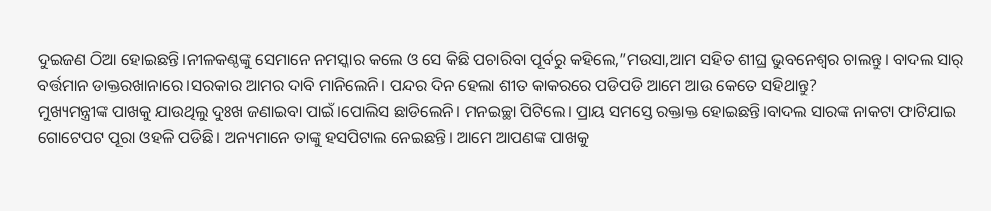ଦୁଇଜଣ ଠିଆ ହୋଇଛନ୍ତି।ନୀଳକଣ୍ଠଙ୍କୁ ସେମାନେ ନମସ୍କାର କଲେ ଓ ସେ କିଛି ପଚାରିବା ପୂର୍ବରୁ କହିଲେ,”ମଉସା,ଆମ ସହିତ ଶୀଘ୍ର ଭୁବନେଶ୍ୱର ଚାଲନ୍ତୁ। ବାଦଲ ସାର୍ ବର୍ତ୍ତମାନ ଡାକ୍ତରଖାନାରେ।ସରକାର ଆମର ଦାବି ମାନିଲେନି। ପନ୍ଦର ଦିନ ହେଲା ଶୀତ କାକରରେ ପଡିପଡି ଆମେ ଆଉ କେତେ ସହିଥାନ୍ତୁ?
ମୁଖ୍ୟମନ୍ତ୍ରୀଙ୍କ ପାଖକୁ ଯାଉଥିଲୁ ଦୁଃଖ ଜଣାଇବା ପାଇଁ।ପୋଲିସ ଛାଡିଲେନି। ମନଇଚ୍ଛା ପିଟିଲେ। ପ୍ରାୟ ସମସ୍ତେ ରକ୍ତାକ୍ତ ହୋଇଛନ୍ତି।ବାଦଲ ସାରଙ୍କ ନାକଟା ଫାଟିଯାଇ ଗୋଟେପଟ ପୂରା ଓହଳି ପଡିଛି। ଅନ୍ୟମାନେ ତାଙ୍କୁ ହସପିଟାଲ ନେଇଛନ୍ତି। ଆମେ ଆପଣଙ୍କ ପାଖକୁ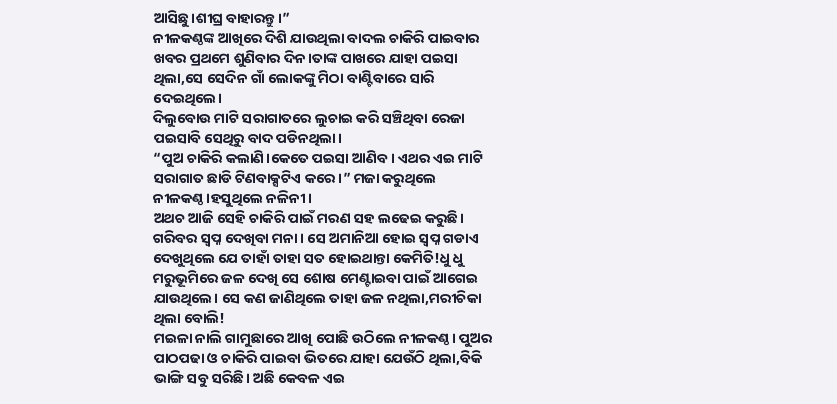ଆସିଛୁ।ଶୀଘ୍ର ବାହାରନ୍ତୁ।”
ନୀଳକଣ୍ଠଙ୍କ ଆଖିରେ ଦିଶି ଯାଉଥିଲା ବାଦଲ ଚାକିରି ପାଇବାର ଖବର ପ୍ରଥମେ ଶୁଣିବାର ଦିନ।ତାଙ୍କ ପାଖରେ ଯାହା ପଇସା ଥିଲା,ସେ ସେଦିନ ଗାଁ ଲୋକଙ୍କୁ ମିଠା ବାଣ୍ଟିବାରେ ସାରି ଦେଇଥିଲେ।
ଦିଲୁବୋଉ ମାଟି ସରାଗାତରେ ଲୁଚାଇ କରି ସଞ୍ଚିଥିବା ରେଜା ପଇସାବି ସେଥିରୁ ବାଦ ପଡିନଥିଲା।
“ପୁଅ ଚାକିରି କଲାଣି।କେତେ ପଇସା ଆଣିବ। ଏଥର ଏଇ ମାଟି ସରାଗାତ ଛାଡି ଟିଣବାକ୍ସଟିଏ କରେ।” ମଜା କରୁଥିଲେ ନୀଳକଣ୍ଠ।ହସୁଥିଲେ ନଳିନୀ।
ଅଥଚ ଆଜି ସେହି ଚାକିରି ପାଇଁ ମରଣ ସହ ଲଢେଇ କରୁଛି। ଗରିବର ସ୍ୱପ୍ନ ଦେଖିବା ମନା। ସେ ଅମାନିଆ ହୋଇ ସ୍ୱପ୍ନ ଗଡାଏ ଦେଖୁଥିଲେ ଯେ ତାହାଁ ତାହା ସତ ହୋଇଥାନ୍ତା କେମିତି!ଧୁ ଧୁ ମରୁଭୂମିରେ ଜଳ ଦେଖି ସେ ଶୋଷ ମେଣ୍ଟାଇବା ପାଇଁ ଆଗେଇ ଯାଉଥିଲେ। ସେ କଣ ଜାଣିଥିଲେ ତାହା ଜଳ ନଥିଲା,ମରୀଚିକା ଥିଲା ବୋଲି!
ମଇଳା ନାଲି ଗାମୁଛାରେ ଆଖି ପୋଛି ଉଠିଲେ ନୀଳକଣ୍ଠ। ପୁଅର ପାଠପଢା ଓ ଚାକିରି ପାଇବା ଭିତରେ ଯାହା ଯେଉଁଠି ଥିଲା,ବିକି ଭାଙ୍ଗି ସବୁ ସରିଛି। ଅଛି କେବଳ ଏଇ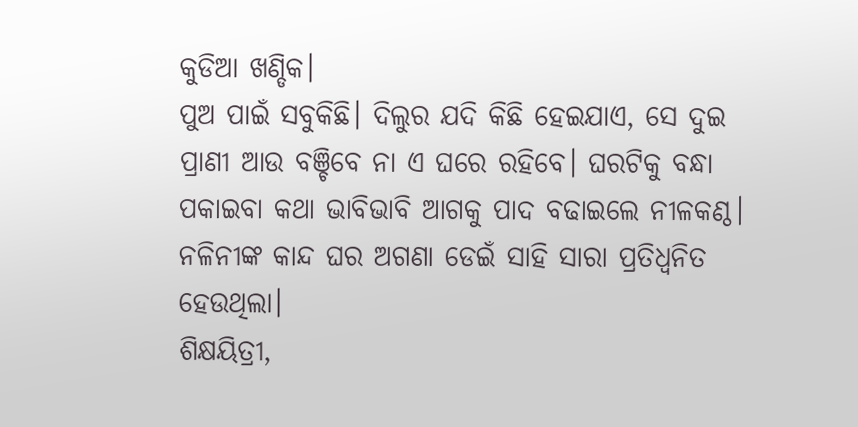କୁଡିଆ ଖଣ୍ଡିକ।
ପୁଅ ପାଇଁ ସବୁକିଛି। ଦିଲୁର ଯଦି କିଛି ହେଇଯାଏ, ସେ ଦୁଇ ପ୍ରାଣୀ ଆଉ ବଞ୍ଚିବେ ନା ଏ ଘରେ ରହିବେ। ଘରଟିକୁ ବନ୍ଧା ପକାଇବା କଥା ଭାବିଭାବି ଆଗକୁ ପାଦ ବଢାଇଲେ ନୀଳକଣ୍ଠ।
ନଳିନୀଙ୍କ କାନ୍ଦ ଘର ଅଗଣା ଡେଇଁ ସାହି ସାରା ପ୍ରତିଧ୍ୱନିତ ହେଉଥିଲା।
ଶିକ୍ଷୟିତ୍ରୀ,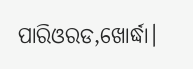ପାରିଓରଡ,ଖୋର୍ଦ୍ଧା।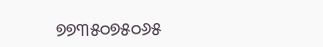୭୭୩୫୦୭୫୦୬୫